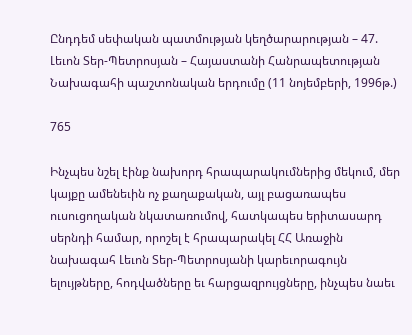Ընդդեմ սեփական պատմության կեղծարարության – 47. Լեւոն Տեր-Պետրոսյան – Հայաստանի Հանրապետության Նախագահի պաշտոնական երդումը (11 նոյեմբերի, 1996թ.)

765

Ինչպես նշել էինք նախորդ հրապարակումներից մեկում, մեր կայքը ամենեւին ոչ քաղաքական, այլ բացառապես ուսուցողական նկատառումով, հատկապես երիտասարդ սերնդի համար, որոշել է հրապարակել ՀՀ Առաջին նախագահ Լեւոն Տեր-Պետրոսյանի կարեւորագույն ելույթները, հոդվածները եւ հարցազրույցները, ինչպես նաեւ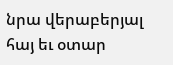նրա վերաբերյալ հայ եւ օտար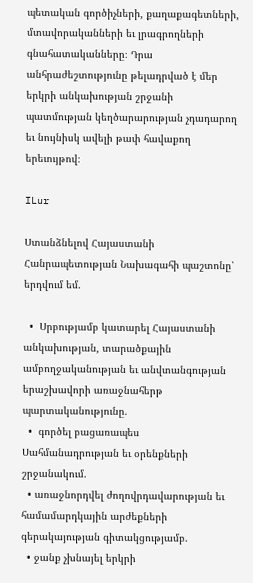պետական գործիչների, քաղաքագետների, մտավորականների եւ լրագրողների գնահատականները։ Դրա անհրաժեշտությունը թելադրված է մեր երկրի անկախության շրջանի պատմության կեղծարարության չդադարող եւ նույնիսկ ավելի թափ հավաքող երեւույթով։

ILur

Ստանձնելով Հայաստանի Հանրապետության Նախագահի պաշտոնը՝ երդվում եմ.

  •  Սրբությամբ կատարել Հայաստանի անկախության, տարածքային ամբողջականության եւ անվտանգության երաշխավորի առաջնահերթ պարտականությունը.
  •  գործել բացառապես Սահմանադրության եւ օրենքների շրջանակում.
  • առաջնորդվել ժողովրդավարության եւ համամարդկային արժեքների գերակայության գիտակցությամբ.
  • ջանք չխնայել երկրի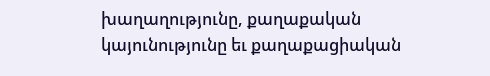խաղաղությունը, քաղաքական կայունությունը եւ քաղաքացիական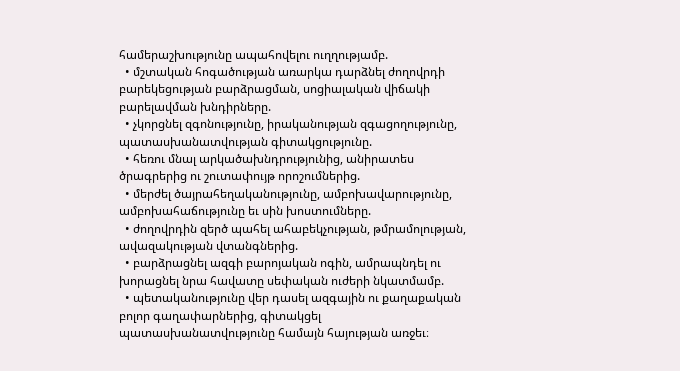համերաշխությունը ապահովելու ուղղությամբ.
  • մշտական հոգածության առարկա դարձնել ժողովրդի բարեկեցության բարձրացման, սոցիալական վիճակի բարելավման խնդիրները.
  • չկորցնել զգոնությունը, իրականության զգացողությունը, պատասխանատվության գիտակցությունը.
  • հեռու մնալ արկածախնդրությունից, անիրատես ծրագրերից ու շուտափույթ որոշումներից.
  • մերժել ծայրահեղականությունը, ամբոխավարությունը, ամբոխահաճությունը եւ սին խոստումները.
  • ժողովրդին զերծ պահել ահաբեկչության, թմրամոլության, ավազակության վտանգներից.
  • բարձրացնել ազգի բարոյական ոգին, ամրապնդել ու խորացնել նրա հավատը սեփական ուժերի նկատմամբ.
  • պետականությունը վեր դասել ազգային ու քաղաքական բոլոր գաղափարներից, գիտակցել պատասխանատվությունը համայն հայության առջեւ։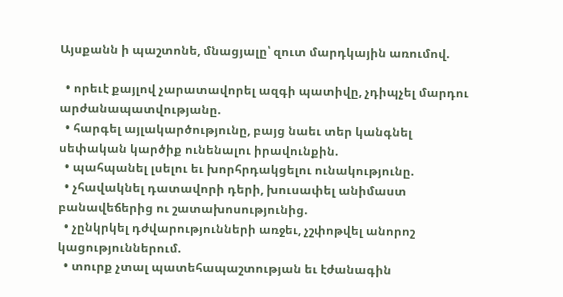Այսքանն ի պաշտոնե, մնացյալը՝ զուտ մարդկային առումով.

  • որեւէ քայլով չարատավորել ազգի պատիվը, չդիպչել մարդու արժանապատվությանը.
  • հարգել այլակարծությունը, բայց նաեւ տեր կանգնել սեփական կարծիք ունենալու իրավունքին.
  • պահպանել լսելու եւ խորհրդակցելու ունակությունը.
  • չհավակնել դատավորի դերի, խուսափել անիմաստ բանավեճերից ու շատախոսությունից.
  • չընկրկել դժվարությունների առջեւ, չշփոթվել անորոշ կացություններում.
  • տուրք չտալ պատեհապաշտության եւ էժանագին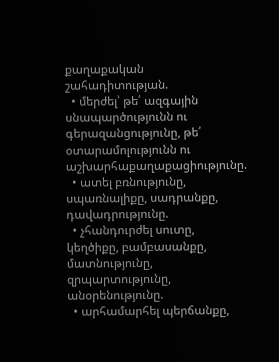քաղաքական շահադիտության.
  • մերժել՝ թե՛ ազգային սնապարծությունն ու գերազանցությունը, թե՛ օտարամոլությունն ու աշխարհաքաղաքացիությունը.
  • ատել բռնությունը, սպառնալիքը, սադրանքը, դավադրությունը.
  • չհանդուրժել սուտը, կեղծիքը, բամբասանքը, մատնությունը, զրպարտությունը, անօրենությունը.
  • արհամարհել պերճանքը,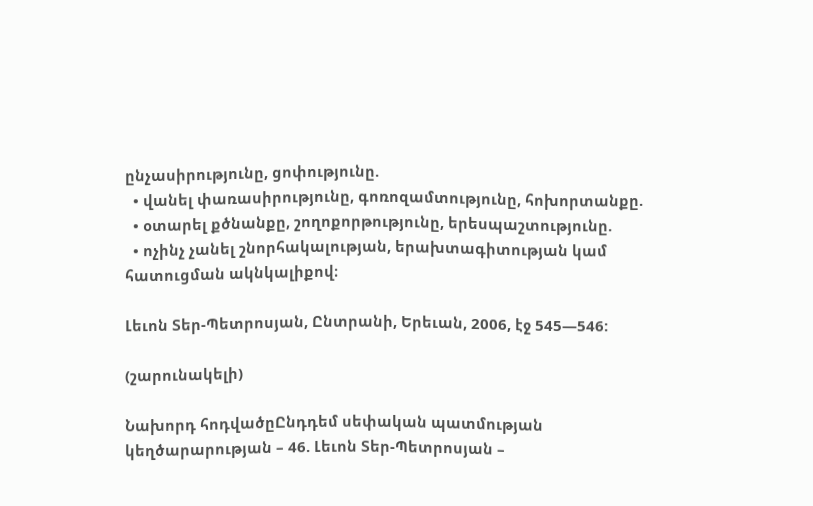ընչասիրությունը, ցոփությունը.
  • վանել փառասիրությունը, գոռոզամտությունը, հոխորտանքը.
  • օտարել քծնանքը, շողոքորթությունը, երեսպաշտությունը.
  • ոչինչ չանել շնորհակալության, երախտագիտության կամ հատուցման ակնկալիքով։

Լեւոն Տեր-Պետրոսյան, Ընտրանի, Երեւան, 2006, էջ 545—546:

(շարունակելի)

Նախորդ հոդվածըԸնդդեմ սեփական պատմության կեղծարարության – 46. Լեւոն Տեր-Պետրոսյան –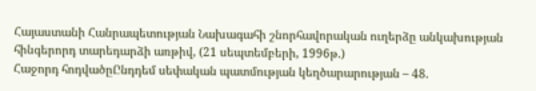Հայաստանի Հանրապետության Նախագահի շնորհավորական ուղերձը անկախության հինգերորդ տարեդարձի առթիվ, (21 սեպտեմբերի, 1996թ.)
Հաջորդ հոդվածըԸնդդեմ սեփական պատմության կեղծարարության – 48.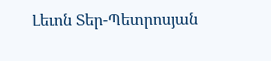Լեւոն Տեր-Պետրոսյան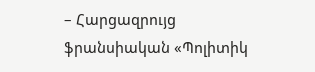– Հարցազրույց ֆրանսիական «Պոլիտիկ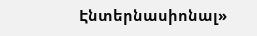Էնտերնասիոնալ»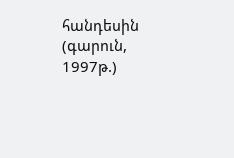հանդեսին (գարուն, 1997թ.)